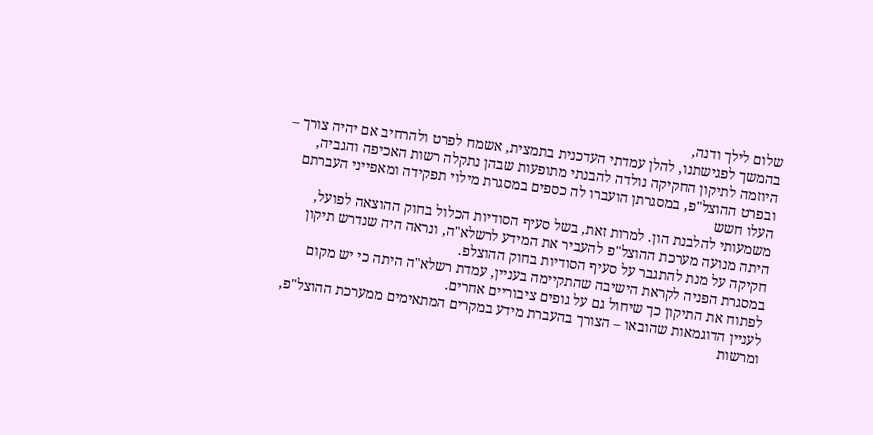שלום לילך ודנה,
בהמשך לפגישתנו, להלן עמדתי העדכנית בתמצית, אשמח לפרט ולהרחיב אם יהיה צורך –
היוזמה לתיקון החקיקה נולדה להבנתי מתופעות שבהן נתקלה רשות האכיפה והגביה, ובפרט ההוצל"פ, במסגרתן הועברו לה כספים במסגרת מילוי תפקידה ומאפייני העברתם העלו חשש
משמעותי להלבנת הון. למרות זאת, בשל סעיף הסודיות הכלול בחוק ההוצאה לפועל, היתה מנועה מערכת ההוצל"פ להעביר את המידע לרשלא"ה, ונראה היה שנדרש תיקון חקיקה על מנת להתגבר על סעיף הסודיות בחוק ההוצלפ.
במסגרת הפניה לקראת הישיבה שהתקיימה בעניין, עמדת רשלא"ה היתה כי יש מקום לפתוח את התיקון כך שיחול גם על גופים ציבוריים אחרים.
לעניין הדוגמאות שהובאו – הצורך בהעברת מידע במקרים המתאימים ממערכת ההוצל"פ, ומרשות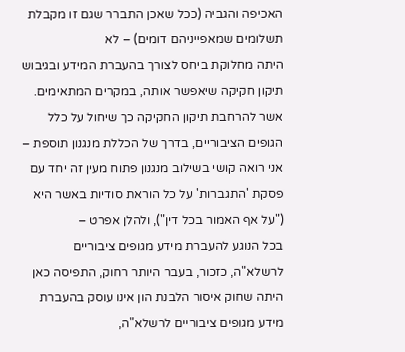האכיפה והגביה (ככל שאכן התברר שגם זו מקבלת תשלומים שמאפייניהם דומים) – לא
היתה מחלוקת ביחס לצורך בהעברת המידע ובגיבוש תיקון חקיקה שיאפשר אותה, במקרים המתאימים.
אשר להרחבת תיקון החקיקה כך שיחול על כלל הגופים הציבוריים, בדרך של הכללת מנגנון תוספת –
אני רואה קושי בשילוב מנגנון פתוח מעין זה יחד עם פסקת 'התגברות' על כל הוראת סודיות באשר היא ("על אף האמור בכל דין"), ולהלן אפרט –
בכל הנוגע להעברת מידע מגופים ציבוריים לרשלא"ה, כזכור, בעבר היותר רחוק, התפיסה כאן היתה שחוק איסור הלבנת הון אינו עוסק בהעברת מידע מגופים ציבוריים לרשלא"ה,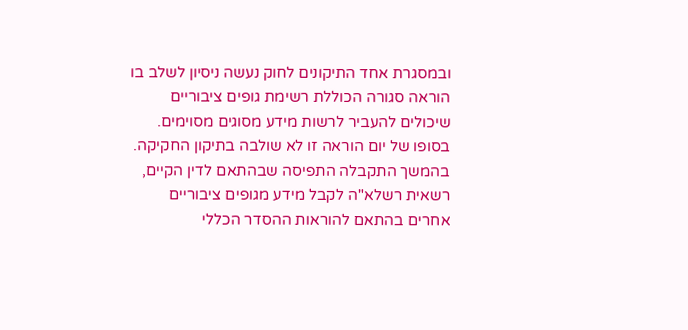ובמסגרת אחד התיקונים לחוק נעשה ניסיון לשלב בו הוראה סגורה הכוללת רשימת גופים ציבוריים שיכולים להעביר לרשות מידע מסוגים מסוימים. בסופו של יום הוראה זו לא שולבה בתיקון החקיקה.
בהמשך התקבלה התפיסה שבהתאם לדין הקיים, רשאית רשלא"ה לקבל מידע מגופים ציבוריים אחרים בהתאם להוראות ההסדר הכללי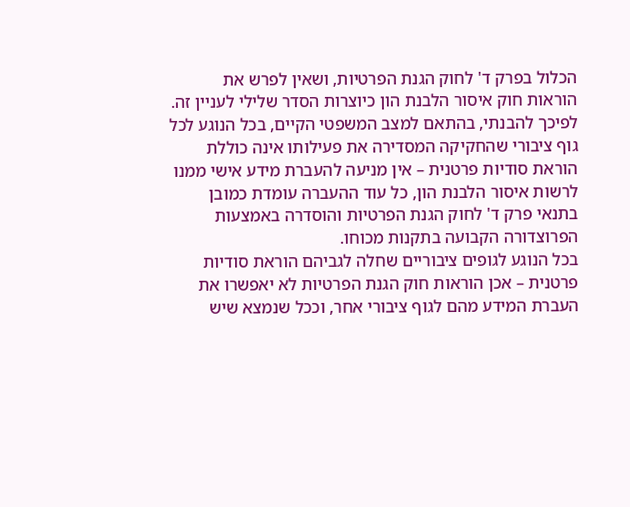הכלול בפרק ד' לחוק הגנת הפרטיות, ושאין לפרש את
הוראות חוק איסור הלבנת הון כיוצרות הסדר שלילי לעניין זה.
לפיכך להבנתי, בהתאם למצב המשפטי הקיים, בכל הנוגע לכל גוף ציבורי שהחקיקה המסדירה את פעילותו אינה כוללת הוראת סודיות פרטנית – אין מניעה להעברת מידע אישי ממנו
לרשות איסור הלבנת הון, כל עוד ההעברה עומדת כמובן בתנאי פרק ד' לחוק הגנת הפרטיות והוסדרה באמצעות הפרוצדורה הקבועה בתקנות מכוחו.
בכל הנוגע לגופים ציבוריים שחלה לגביהם הוראת סודיות פרטנית – אכן הוראות חוק הגנת הפרטיות לא יאפשרו את העברת המידע מהם לגוף ציבורי אחר, וככל שנמצא שיש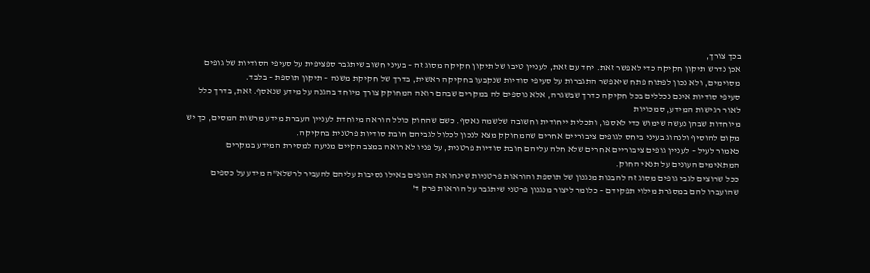בכך צורך,
אכן נדרש תיקון חקיקה כדי לאפשר זאת. יחד עם זאת, לעניין טיבו של תיקון חקיקה מסוג זה – בעיני חשוב שיתגבר ספציפית על סעיפי הסודיות של גופים מסוימים, ולא נכון לפתוח פתח שיאפשר התגברות על סעיפי סודיות שנקבעו בחקיקה ראשית, בדרך של חקיקת משנה – תיקון תוספת – בלבד.
סעיפי סודיות אינם נכללים בכל חקיקה כדרך שבשגרה, אלא נוספים לה במקרים שבהם רואה המחוקק צורך מיוחד בהגנה על מידע שנאסף. זאת, בדרך כלל לאור רגישות המידע, סמכויות
מיוחדות שבהן נעשה שימוש כדי לאספו, ותכלית ייחודית וחשובה שלשמה נאסף. כשם שהחוק כולל הוראה מיוחדת לעניין העברת מידע מרשות המסים, כך יש מקום להוסיף ולנהוג בעיני ביחס לגופים ציבוריים אחרים שהמחוקק מצא לנכון לכלול לגביהם חובת סודיות פרטנית בחקיקה.
כאמור לעיל – לעניין גופים ציבוריים אחרים שלא חלה עליהם חובת סודיות פרטנית, על פניו לא רואה במצב הקיים מניעה למסירת המידע במקרים המתאימים העונים על תנאי החוק.
ככל שרוצים לגבי גופים מסוג זה להבנות מנגנון של תוספת והוראות פרטניות שינחו את הגופים באילו נסיבות עליהם להעביר לרשלא"ה מידע על כספים שהועברו להם במסגרת מילוי תפקידם – כלומר ליצור מנגנון פרטני שיתגבר על הוראות פרק ד'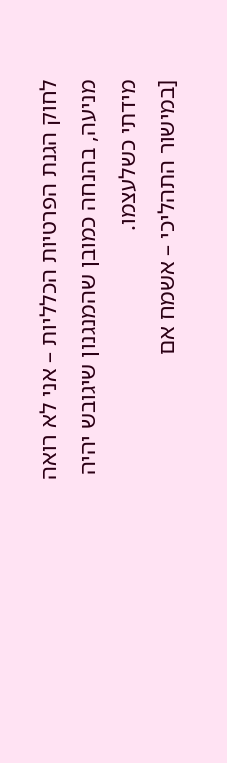לחוק הגנת הפרטיות הכלליות – אני לא רואה
מניעה, בהנחה כמובן שהמנגנון שיגובש יהיה מידתי כשלעצמו.
[במישור התהליכי – אשמח אם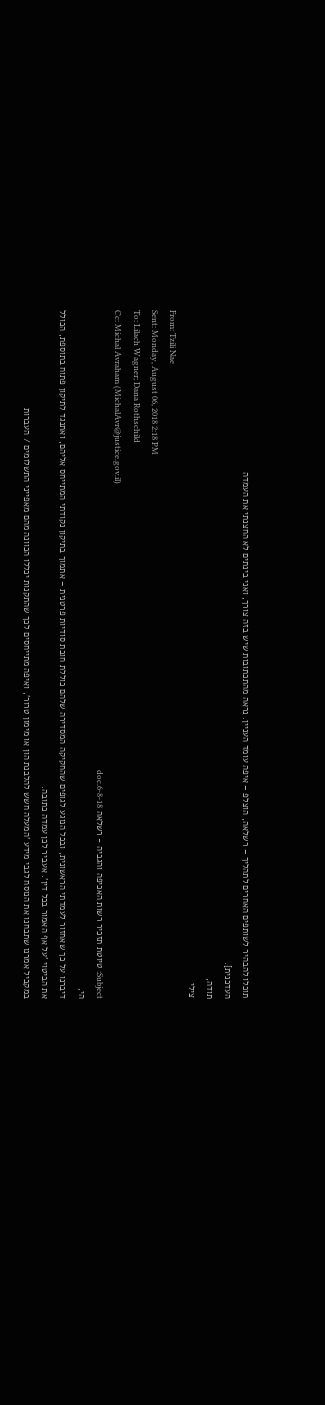תוכלו להבהיר לשותפים האחרים לתהליך – רשלאה, הוצלפ – איפה עומד העניין. נראה מהתכתובות שיש בזה צורך, ואני בינתים לא החצנתי את העמדה
העדכנית].
תודה,
צילי
From: Tzili Nae
Sent: Monday, August 06, 2018 2:18 PM
To: Lilach Wagner; Dana Rothschild
Cc: Michal Avraham (MichalAvr@justice.gov.il)
Subject: טיוטת תזכיר רשות האכיפה והגביה - רשלאה 6-8-18.doc
הי,
דיברנו על כך שאחזור לעמדתי הראשונית, ובכל הנוגע לגופים שהחקיקה המסדירה שלהם כוללת חובת סודיות פרטנית – אתמוך בתיקון נקודתי המתייחס אליהם, ואתנגד לתיקון פתוח בתוספת, הכולל
את הביטוי 'על אף האמור בכל דין'. אעביר לכן עמדה כתובה.
במקביל אמרנו שתבחנו את הנוסח לגבי מידע 'המעלה חשש להלבנת הון או מימון טרור', ואיפה מתייחסים לכך שהתקנות יכללו הכוונה מהם מאפייני התשלומים / העברות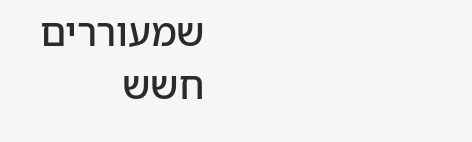שמעוררים חשש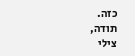כזה.
תודה,
צילי